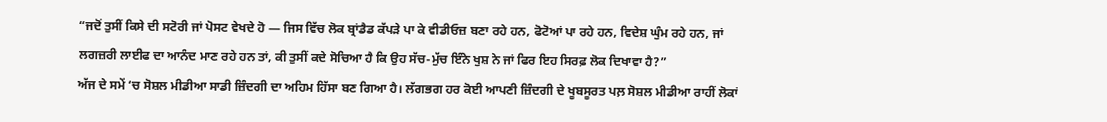“ਜਦੋਂ ਤੁਸੀਂ ਕਿਸੇ ਦੀ ਸਟੋਰੀ ਜਾਂ ਪੋਸਟ ਵੇਖਦੇ ਹੋ — ਜਿਸ ਵਿੱਚ ਲੋਕ ਬ੍ਰਾਂਡੈਡ ਕੱਪੜੇ ਪਾ ਕੇ ਵੀਡੀਓਜ਼ ਬਣਾ ਰਹੇ ਹਨ, ਫੋਟੋਆਂ ਪਾ ਰਹੇ ਹਨ, ਵਿਦੇਸ਼ ਘੁੰਮ ਰਹੇ ਹਨ, ਜਾਂ ਲਗਜ਼ਰੀ ਲਾਈਫ ਦਾ ਆਨੰਦ ਮਾਣ ਰਹੇ ਹਨ ਤਾਂ, ਕੀ ਤੁਸੀਂ ਕਦੇ ਸੋਚਿਆ ਹੈ ਕਿ ਉਹ ਸੱਚ-ਮੁੱਚ ਇੰਨੇ ਖੁਸ਼ ਨੇ ਜਾਂ ਫਿਰ ਇਹ ਸਿਰਫ਼ ਲੋਕ ਦਿਖਾਵਾ ਹੈ?”
ਅੱਜ ਦੇ ਸਮੇਂ ‘ਚ ਸੋਸ਼ਲ ਮੀਡੀਆ ਸਾਡੀ ਜ਼ਿੰਦਗੀ ਦਾ ਅਹਿਮ ਹਿੱਸਾ ਬਣ ਗਿਆ ਹੈ। ਲੱਗਭਗ ਹਰ ਕੋਈ ਆਪਣੀ ਜ਼ਿੰਦਗੀ ਦੇ ਖੂਬਸੂਰਤ ਪਲ਼ ਸੋਸ਼ਲ ਮੀਡੀਆ ਰਾਹੀਂ ਲੋਕਾਂ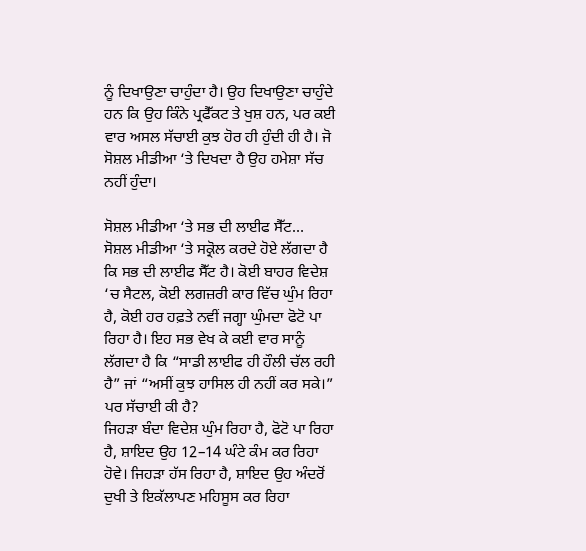ਨੂੰ ਦਿਖਾਉਣਾ ਚਾਹੁੰਦਾ ਹੈ। ਉਹ ਦਿਖਾਉਣਾ ਚਾਹੁੰਦੇ ਹਨ ਕਿ ਉਹ ਕਿੰਨੇ ਪ੍ਰਫੈੱਕਟ ਤੇ ਖੁਸ਼ ਹਨ, ਪਰ ਕਈ ਵਾਰ ਅਸਲ ਸੱਚਾਈ ਕੁਝ ਹੋਰ ਹੀ ਹੁੰਦੀ ਹੀ ਹੈ। ਜੋ ਸੋਸ਼ਲ ਮੀਡੀਆ ‘ਤੇ ਦਿਖਦਾ ਹੈ ਉਹ ਹਮੇਸ਼ਾ ਸੱਚ ਨਹੀਂ ਹੁੰਦਾ।

ਸੋਸ਼ਲ ਮੀਡੀਆ ‘ਤੇ ਸਭ ਦੀ ਲਾਈਫ ਸੈੱਟ…
ਸੋਸ਼ਲ ਮੀਡੀਆ ‘ਤੇ ਸਕ੍ਰੋਲ ਕਰਦੇ ਹੋਏ ਲੱਗਦਾ ਹੈ ਕਿ ਸਭ ਦੀ ਲਾਈਫ ਸੈੱਟ ਹੈ। ਕੋਈ ਬਾਹਰ ਵਿਦੇਸ਼ ‘ਚ ਸੈਟਲ, ਕੋਈ ਲਗਜ਼ਰੀ ਕਾਰ ਵਿੱਚ ਘੁੰਮ ਰਿਹਾ ਹੈ, ਕੋਈ ਹਰ ਹਫ਼ਤੇ ਨਵੀਂ ਜਗ੍ਹਾ ਘੁੰਮਦਾ ਫੋਟੋ ਪਾ ਰਿਹਾ ਹੈ। ਇਹ ਸਭ ਵੇਖ ਕੇ ਕਈ ਵਾਰ ਸਾਨੂੰ ਲੱਗਦਾ ਹੈ ਕਿ “ਸਾਡੀ ਲਾਈਫ ਹੀ ਹੌਲੀ ਚੱਲ ਰਹੀ ਹੈ” ਜਾਂ “ਅਸੀਂ ਕੁਝ ਹਾਸਿਲ ਹੀ ਨਹੀਂ ਕਰ ਸਕੇ।”
ਪਰ ਸੱਚਾਈ ਕੀ ਹੈ?
ਜਿਹੜਾ ਬੰਦਾ ਵਿਦੇਸ਼ ਘੁੰਮ ਰਿਹਾ ਹੈ, ਫੋਟੋ ਪਾ ਰਿਹਾ ਹੈ, ਸ਼ਾਇਦ ਉਹ 12–14 ਘੰਟੇ ਕੰਮ ਕਰ ਰਿਹਾ ਹੋਵੇ। ਜਿਹੜਾ ਹੱਸ ਰਿਹਾ ਹੈ, ਸ਼ਾਇਦ ਉਹ ਅੰਦਰੋਂ ਦੁਖੀ ਤੇ ਇਕੱਲਾਪਣ ਮਹਿਸੂਸ ਕਰ ਰਿਹਾ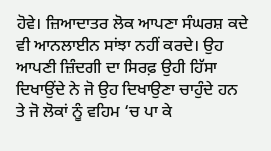ਹੋਵੇ। ਜ਼ਿਆਦਾਤਰ ਲੋਕ ਆਪਣਾ ਸੰਘਰਸ਼ ਕਦੇ ਵੀ ਆਨਲਾਈਨ ਸਾਂਝਾ ਨਹੀਂ ਕਰਦੇ। ਉਹ ਆਪਣੀ ਜ਼ਿੰਦਗੀ ਦਾ ਸਿਰਫ਼ ਉਹੀ ਹਿੱਸਾ ਦਿਖਾਉਂਦੇ ਨੇ ਜੋ ਉਹ ਦਿਖਾਉਣਾ ਚਾਹੁੰਦੇ ਹਨ ਤੇ ਜੋ ਲੋਕਾਂ ਨੂੰ ਵਹਿਮ ‘ਚ ਪਾ ਕੇ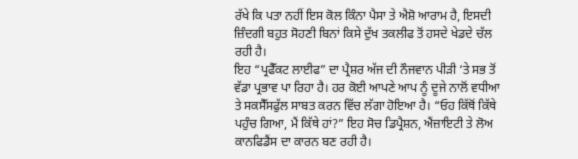ਰੱਖੇ ਕਿ ਪਤਾ ਨਹੀਂ ਇਸ ਕੋਲ ਕਿੰਨਾ ਪੈਸਾ ਤੇ ਐਸ਼ੋ ਆਰਾਮ ਹੈ, ਇਸਦੀ ਜ਼ਿੰਦਗੀ ਬਹੁਤ ਸੋਹਣੀ ਬਿਨਾਂ ਕਿਸੇ ਦੁੱਖ ਤਕਲੀਫ ਤੋਂ ਹਸਦੇ ਖੇਡਦੇ ਚੱਲ ਰਹੀ ਹੈ।
ਇਹ “ਪ੍ਰਫੈੱਕਟ ਲਾਈਫ” ਦਾ ਪ੍ਰੈਸ਼ਰ ਅੱਜ ਦੀ ਨੌਜਵਾਨ ਪੀੜੀ ‘ਤੇ ਸਭ ਤੋਂ ਵੱਡਾ ਪ੍ਰਭਾਵ ਪਾ ਰਿਹਾ ਹੈ। ਹਰ ਕੋਈ ਆਪਣੇ ਆਪ ਨੂੰ ਦੂਜੇ ਨਾਲੋਂ ਵਧੀਆ ਤੇ ਸਕਸੈੱਸਫੁੱਲ ਸਾਬਤ ਕਰਨ ਵਿੱਚ ਲੱਗਾ ਹੋਇਆ ਹੈ। “ਓਹ ਕਿੱਥੋਂ ਕਿੱਥੇ ਪਹੁੰਚ ਗਿਆ, ਮੈਂ ਕਿੱਥੇ ਹਾਂ?” ਇਹ ਸੋਚ ਡਿਪ੍ਰੈਸ਼ਨ, ਐਂਜ਼ਾਇਟੀ ਤੇ ਲੋਅ ਕਾਨਫਿਡੈਂਸ ਦਾ ਕਾਰਨ ਬਣ ਰਹੀ ਹੈ।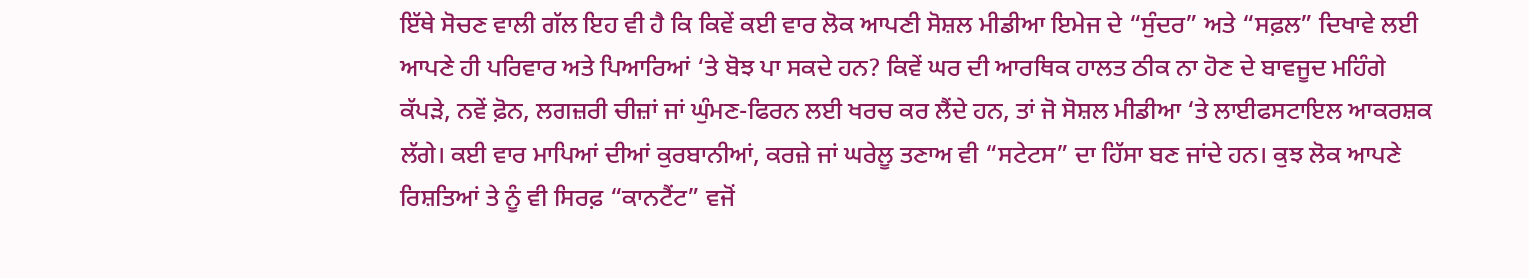ਇੱਥੇ ਸੋਚਣ ਵਾਲੀ ਗੱਲ ਇਹ ਵੀ ਹੈ ਕਿ ਕਿਵੇਂ ਕਈ ਵਾਰ ਲੋਕ ਆਪਣੀ ਸੋਸ਼ਲ ਮੀਡੀਆ ਇਮੇਜ ਦੇ “ਸੁੰਦਰ” ਅਤੇ “ਸਫ਼ਲ” ਦਿਖਾਵੇ ਲਈ ਆਪਣੇ ਹੀ ਪਰਿਵਾਰ ਅਤੇ ਪਿਆਰਿਆਂ ‘ਤੇ ਬੋਝ ਪਾ ਸਕਦੇ ਹਨ? ਕਿਵੇਂ ਘਰ ਦੀ ਆਰਥਿਕ ਹਾਲਤ ਠੀਕ ਨਾ ਹੋਣ ਦੇ ਬਾਵਜੂਦ ਮਹਿੰਗੇ ਕੱਪੜੇ, ਨਵੇਂ ਫ਼ੋਨ, ਲਗਜ਼ਰੀ ਚੀਜ਼ਾਂ ਜਾਂ ਘੁੰਮਣ-ਫਿਰਨ ਲਈ ਖਰਚ ਕਰ ਲੈਂਦੇ ਹਨ, ਤਾਂ ਜੋ ਸੋਸ਼ਲ ਮੀਡੀਆ ‘ਤੇ ਲਾਈਫਸਟਾਇਲ ਆਕਰਸ਼ਕ ਲੱਗੇ। ਕਈ ਵਾਰ ਮਾਪਿਆਂ ਦੀਆਂ ਕੁਰਬਾਨੀਆਂ, ਕਰਜ਼ੇ ਜਾਂ ਘਰੇਲੂ ਤਣਾਅ ਵੀ “ਸਟੇਟਸ” ਦਾ ਹਿੱਸਾ ਬਣ ਜਾਂਦੇ ਹਨ। ਕੁਝ ਲੋਕ ਆਪਣੇ ਰਿਸ਼ਤਿਆਂ ਤੇ ਨੂੰ ਵੀ ਸਿਰਫ਼ “ਕਾਨਟੈਂਟ” ਵਜੋਂ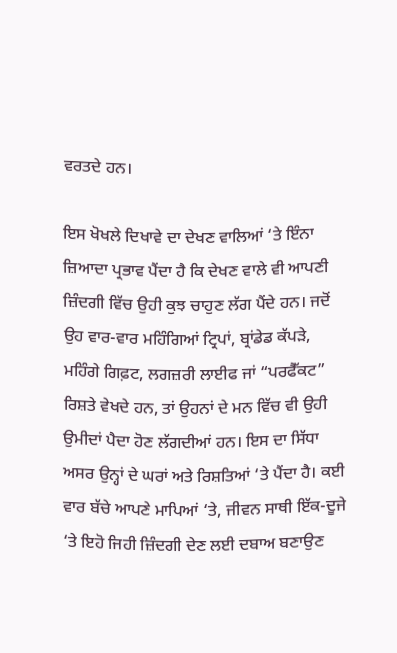ਵਰਤਦੇ ਹਨ।

ਇਸ ਖੋਖਲੇ ਦਿਖਾਵੇ ਦਾ ਦੇਖਣ ਵਾਲਿਆਂ ‘ਤੇ ਇੰਨਾ ਜ਼ਿਆਦਾ ਪ੍ਰਭਾਵ ਪੈਂਦਾ ਹੈ ਕਿ ਦੇਖਣ ਵਾਲੇ ਵੀ ਆਪਣੀ ਜ਼ਿੰਦਗੀ ਵਿੱਚ ਉਹੀ ਕੁਝ ਚਾਹੁਣ ਲੱਗ ਪੈਂਦੇ ਹਨ। ਜਦੋਂ ਉਹ ਵਾਰ-ਵਾਰ ਮਹਿੰਗਿਆਂ ਟ੍ਰਿਪਾਂ, ਬ੍ਰਾਂਡੇਡ ਕੱਪੜੇ, ਮਹਿੰਗੇ ਗਿਫ਼ਟ, ਲਗਜ਼ਰੀ ਲਾਈਫ ਜਾਂ “ਪਰਫੈੱਕਟ” ਰਿਸ਼ਤੇ ਵੇਖਦੇ ਹਨ, ਤਾਂ ਉਹਨਾਂ ਦੇ ਮਨ ਵਿੱਚ ਵੀ ਉਹੀ ਉਮੀਦਾਂ ਪੈਦਾ ਹੋਣ ਲੱਗਦੀਆਂ ਹਨ। ਇਸ ਦਾ ਸਿੱਧਾ ਅਸਰ ਉਨ੍ਹਾਂ ਦੇ ਘਰਾਂ ਅਤੇ ਰਿਸ਼ਤਿਆਂ ‘ਤੇ ਪੈਂਦਾ ਹੈ। ਕਈ ਵਾਰ ਬੱਚੇ ਆਪਣੇ ਮਾਪਿਆਂ ‘ਤੇ, ਜੀਵਨ ਸਾਥੀ ਇੱਕ-ਦੂਜੇ ‘ਤੇ ਇਹੋ ਜਿਹੀ ਜ਼ਿੰਦਗੀ ਦੇਣ ਲਈ ਦਬਾਅ ਬਣਾਉਣ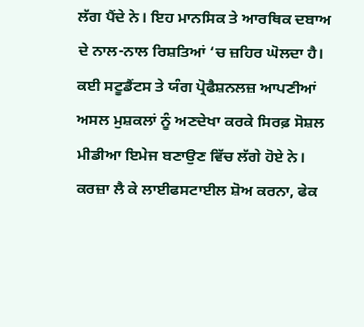ਲੱਗ ਪੈਂਦੇ ਨੇ। ਇਹ ਮਾਨਸਿਕ ਤੇ ਆਰਥਿਕ ਦਬਾਅ ਦੇ ਨਾਲ-ਨਾਲ ਰਿਸ਼ਤਿਆਂ ‘ਚ ਜ਼ਹਿਰ ਘੋਲਦਾ ਹੈ।
ਕਈ ਸਟੂਡੈਂਟਸ ਤੇ ਯੰਗ ਪ੍ਰੋਫੈਸ਼ਨਲਜ਼ ਆਪਣੀਆਂ ਅਸਲ ਮੁਸ਼ਕਲਾਂ ਨੂੰ ਅਣਦੇਖਾ ਕਰਕੇ ਸਿਰਫ਼ ਸੋਸ਼ਲ ਮੀਡੀਆ ਇਮੇਜ ਬਣਾਉਣ ਵਿੱਚ ਲੱਗੇ ਹੋਏ ਨੇ। ਕਰਜ਼ਾ ਲੈ ਕੇ ਲਾਈਫਸਟਾਈਲ ਸ਼ੋਅ ਕਰਨਾ, ਫੇਕ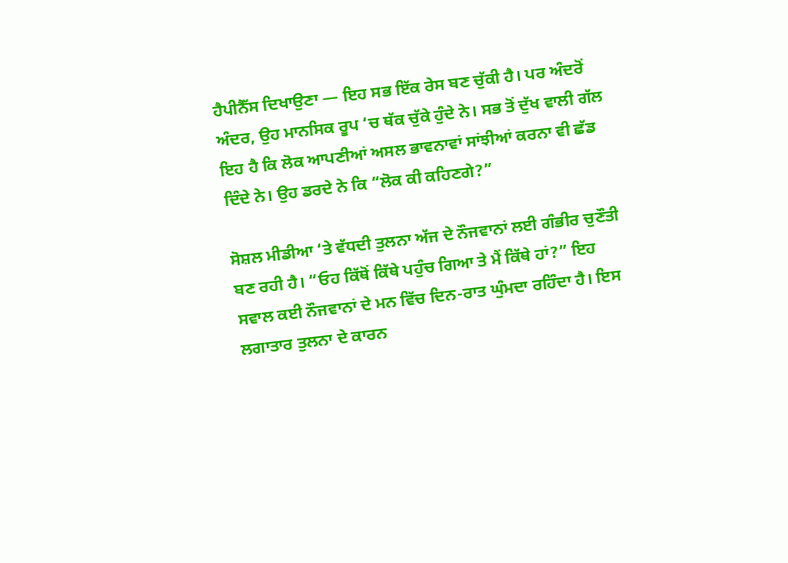ਹੈਪੀਨੈੱਸ ਦਿਖਾਉਣਾ — ਇਹ ਸਭ ਇੱਕ ਰੇਸ ਬਣ ਚੁੱਕੀ ਹੈ। ਪਰ ਅੰਦਰੋਂ ਅੰਦਰ, ਉਹ ਮਾਨਸਿਕ ਰੂਪ ‘ਚ ਥੱਕ ਚੁੱਕੇ ਹੁੰਦੇ ਨੇ। ਸਭ ਤੋਂ ਦੁੱਖ ਵਾਲੀ ਗੱਲ ਇਹ ਹੈ ਕਿ ਲੋਕ ਆਪਣੀਆਂ ਅਸਲ ਭਾਵਨਾਵਾਂ ਸਾਂਝੀਆਂ ਕਰਨਾ ਵੀ ਛੱਡ ਦਿੰਦੇ ਨੇ। ਉਹ ਡਰਦੇ ਨੇ ਕਿ “ਲੋਕ ਕੀ ਕਹਿਣਗੇ?”

ਸੋਸ਼ਲ ਮੀਡੀਆ ‘ਤੇ ਵੱਧਦੀ ਤੁਲਨਾ ਅੱਜ ਦੇ ਨੌਜਵਾਨਾਂ ਲਈ ਗੰਭੀਰ ਚੁਣੌਤੀ ਬਣ ਰਹੀ ਹੈ। “ਓਹ ਕਿੱਥੋਂ ਕਿੱਥੇ ਪਹੁੰਚ ਗਿਆ ਤੇ ਮੈਂ ਕਿੱਥੇ ਹਾਂ?” ਇਹ ਸਵਾਲ ਕਈ ਨੌਜਵਾਨਾਂ ਦੇ ਮਨ ਵਿੱਚ ਦਿਨ-ਰਾਤ ਘੁੰਮਦਾ ਰਹਿੰਦਾ ਹੈ। ਇਸ ਲਗਾਤਾਰ ਤੁਲਨਾ ਦੇ ਕਾਰਨ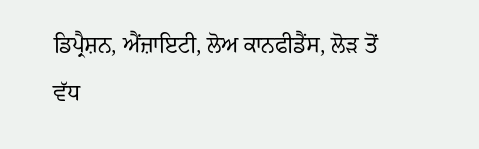ਡਿਪ੍ਰੈਸ਼ਨ, ਐਂਜ਼ਾਇਟੀ, ਲੋਅ ਕਾਨਫੀਡੈਂਸ, ਲੋੜ ਤੋਂ ਵੱਧ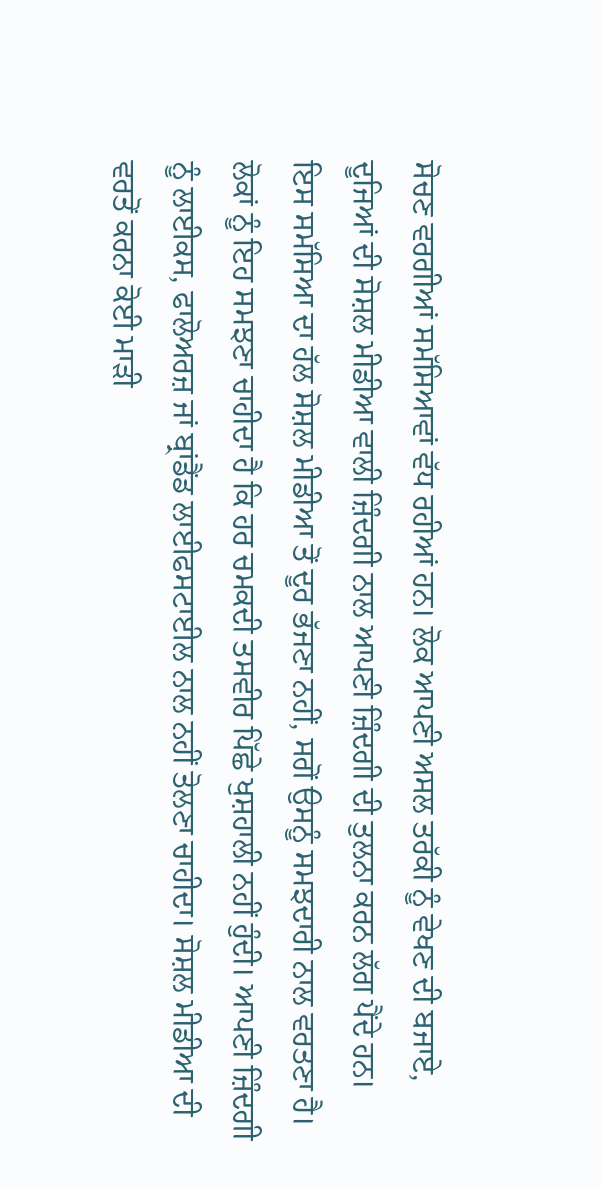ਸੋਚਣ ਵਰਗੀਆਂ ਸਮੱਸਿਆਵਾਂ ਵੱਧ ਰਹੀਆਂ ਹਨ। ਲੋਕ ਆਪਣੀ ਅਸਲ ਤਰੱਕੀ ਨੂੰ ਵੇਖਣ ਦੀ ਬਜਾਏ, ਦੂਜਿਆਂ ਦੀ ਸੋਸ਼ਲ ਮੀਡੀਆ ਵਾਲੀ ਜ਼ਿੰਦਗੀ ਨਾਲ ਆਪਣੀ ਜ਼ਿੰਦਗੀ ਦੀ ਤੁਲਨਾ ਕਰਨ ਲੱਗ ਪੈਂਦੇ ਹਨ।
ਇਸ ਸਮੱਸਿਆ ਦਾ ਹੱਲ ਸੋਸ਼ਲ ਮੀਡੀਆ ਤੋਂ ਦੂਰ ਭੱਜਣਾ ਨਹੀਂ, ਸਗੋਂ ਉਸਨੂੰ ਸਮਝਦਾਰੀ ਨਾਲ ਵਰਤਣਾ ਹੈ। ਲੋਕਾਂ ਨੂੰ ਇਹ ਸਮਝਣਾ ਚਾਹੀਦਾ ਹੈ ਕਿ ਹਰ ਚਮਕਦੀ ਤਸਵੀਰ ਪਿੱਛੇ ਖੁਸ਼ਹਾਲੀ ਨਹੀਂ ਹੁੰਦੀ। ਆਪਣੀ ਜ਼ਿੰਦਗੀ ਨੂੰ ਲਾਈਕਸ, ਫਾਲੋਅਰਜ਼ ਜਾਂ ਬ੍ਰਾਂਡੈਂਡ ਲਾਈਫਸਟਾਈਲ ਨਾਲ ਨਹੀਂ ਤੋਲਣਾ ਚਾਹੀਦਾ। ਸੋਸ਼ਲ ਮੀਡੀਆ ਦੀ ਵਰਤੋਂ ਕਰਨਾ ਕੋਈ ਮਾੜੀ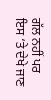ਗੱਲ ਨਹੀਂ ਪਰ ਇਸ ‘ਤੇ ਦੇਖੇ ਜਾਣ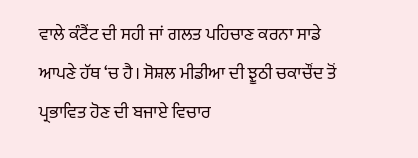ਵਾਲੇ ਕੰਟੈਂਟ ਦੀ ਸਹੀ ਜਾਂ ਗਲਤ ਪਹਿਚਾਣ ਕਰਨਾ ਸਾਡੇ ਆਪਣੇ ਹੱਥ ‘ਚ ਹੈ। ਸੋਸ਼ਲ ਮੀਡੀਆ ਦੀ ਝੂਠੀ ਚਕਾਚੌਂਦ ਤੋਂ ਪ੍ਰਭਾਵਿਤ ਹੋਣ ਦੀ ਬਜਾਏ ਵਿਚਾਰ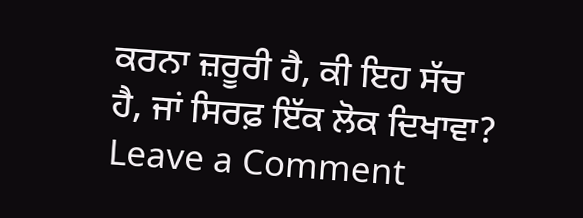ਕਰਨਾ ਜ਼ਰੂਰੀ ਹੈ, ਕੀ ਇਹ ਸੱਚ ਹੈ, ਜਾਂ ਸਿਰਫ਼ ਇੱਕ ਲੋਕ ਦਿਖਾਵਾ?
Leave a Comment